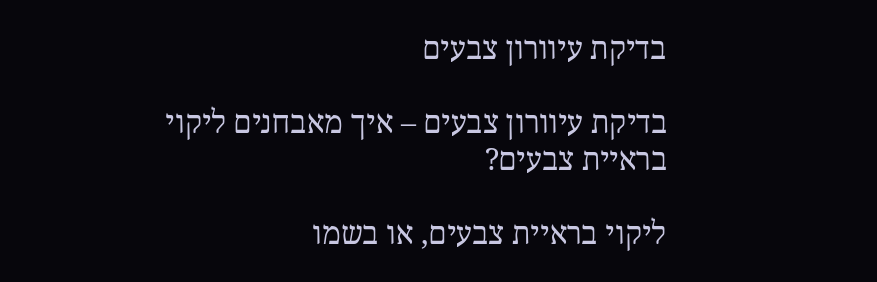בדיקת עיוורון צבעים

בדיקת עיוורון צבעים – איך מאבחנים ליקוי בראיית צבעים?

ליקוי בראיית צבעים, או בשמו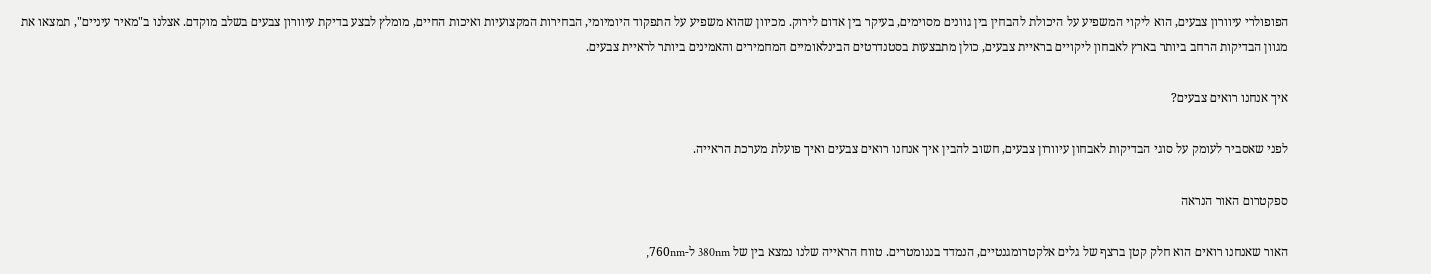הפופולרי עיוורון צבעים, הוא ליקוי המשפיע על היכולת להבחין בין גוונים מסוימים, בעיקר בין אדום לירוק. מכיוון שהוא משפיע על התפקוד היומיומי, הבחירות המקצועיות ואיכות החיים, מומלץ לבצע בדיקת עיוורון צבעים בשלב מוקדם. אצלנו ב"מאיר עיניים", תמצאו את מגוון הבדיקות הרחב ביותר בארץ לאבחון ליקויים בראיית צבעים, כולן מתבצעות בסטנדרטים הבינלאומיים המחמירים והאמינים ביותר לראיית צבעים.

איך אנחנו רואים צבעים?

לפני שאסביר לעומק על סוגי הבדיקות לאבחון עיוורון צבעים, חשוב להבין איך אנחנו רואים צבעים ואיך פועלת מערכת הראייה.

ספקטרום האור הנראה

האור שאנחנו רואים הוא חלק קטן ברצף של גלים אלקטרומגנטיים, הנמדד בננומטרים. טווח הראייה שלנו נמצא בין של 380nm ל-760nm,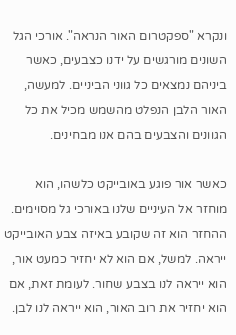ונקרא "ספקטרום האור הנראה". אורכי הגל השונים מורגשים על ידנו כצבעים, כאשר ביניהם נמצאים כל גווני הביניים. למעשה, האור הלבן הנפלט מהשמש מכיל את כל הגוונים והצבעים בהם אנו מבחינים.

כאשר אור פוגע באובייקט כלשהו, הוא מוחזר אל העיניים שלנו באורכי גל מסוימים. ההחזר הוא זה שקובע באיזה צבע האובייקט ייראה. למשל, אם הוא לא יחזיר כמעט אור, הוא ייראה לנו בצבע שחור. לעומת זאת, אם הוא יחזיר את רוב האור, הוא ייראה לנו לבן.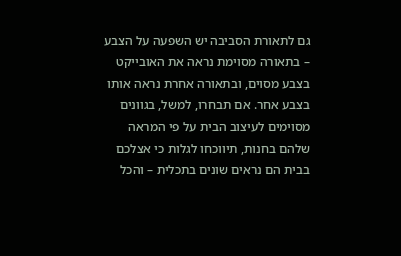גם לתאורת הסביבה יש השפעה על הצבע – בתאורה מסוימת נראה את האובייקט בצבע מסוים, ובתאורה אחרת נראה אותו בצבע אחר. אם תבחרו, למשל, בגוונים מסוימים לעיצוב הבית על פי המראה שלהם בחנות, תיווכחו לגלות כי אצלכם בבית הם נראים שונים בתכלית – והכל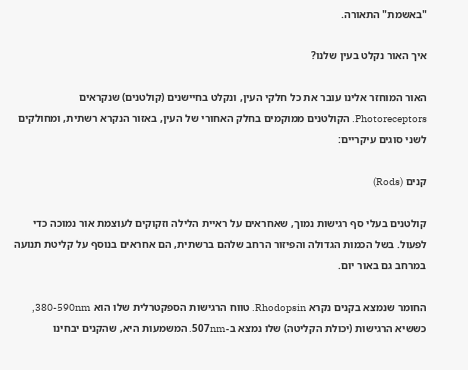"באשמת" התאורה.

איך האור נקלט בעין שלנו?

האור המוחזר אלינו עובר את כל חלקי העין, ונקלט בחיישנים (קולטנים) שנקראים Photoreceptors. הקולטנים ממוקמים בחלק האחורי של העין, באזור הנקרא רשתית, ומחולקים לשני סוגים עיקריים:

קנים (Rods)

קולטנים בעלי סף רגישות נמוך, שאחראים על ראיית הלילה וזקוקים לעוצמת אור נמוכה כדי לפעול. בשל הכמות הגדולה והפיזור הרחב שלהם ברשתית, הם אחראים בנוסף על קליטת תנועה במרחב גם באור יום.

החומר שנמצא בקנים נקרא Rhodopsin. טווח הרגישות הספקטרלית שלו הוא 380-590nm, כששיא הרגישות (יכולת הקליטה) שלו נמצא ב-507nm. המשמעות היא, שהקנים יבחינו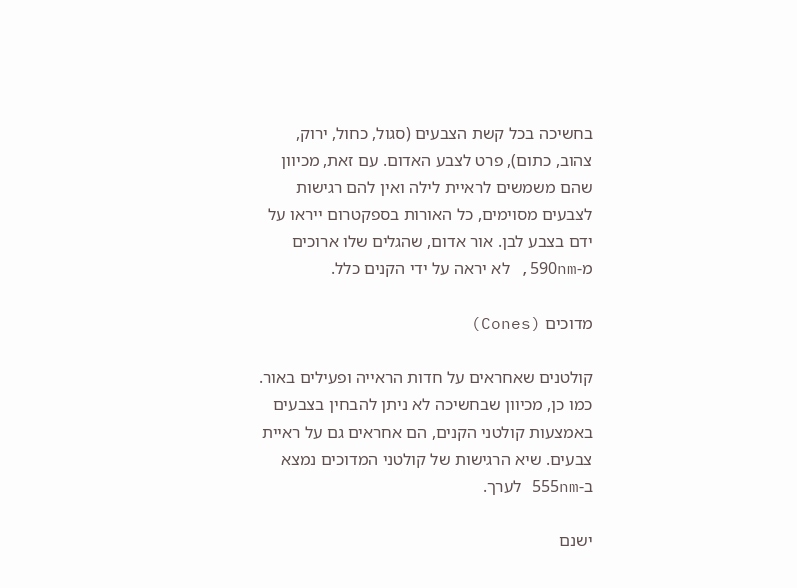בחשיכה בכל קשת הצבעים (סגול, כחול, ירוק, צהוב, כתום), פרט לצבע האדום. עם זאת, מכיוון שהם משמשים לראיית לילה ואין להם רגישות לצבעים מסוימים, כל האורות בספקטרום ייראו על ידם בצבע לבן. אור אדום, שהגלים שלו ארוכים מ-590nm, לא יראה על ידי הקנים כלל.

מדוכים (Cones)

קולטנים שאחראים על חדות הראייה ופעילים באור. כמו כן, מכיוון שבחשיכה לא ניתן להבחין בצבעים באמצעות קולטני הקנים, הם אחראים גם על ראיית צבעים. שיא הרגישות של קולטני המדוכים נמצא ב-555nm לערך.

ישנם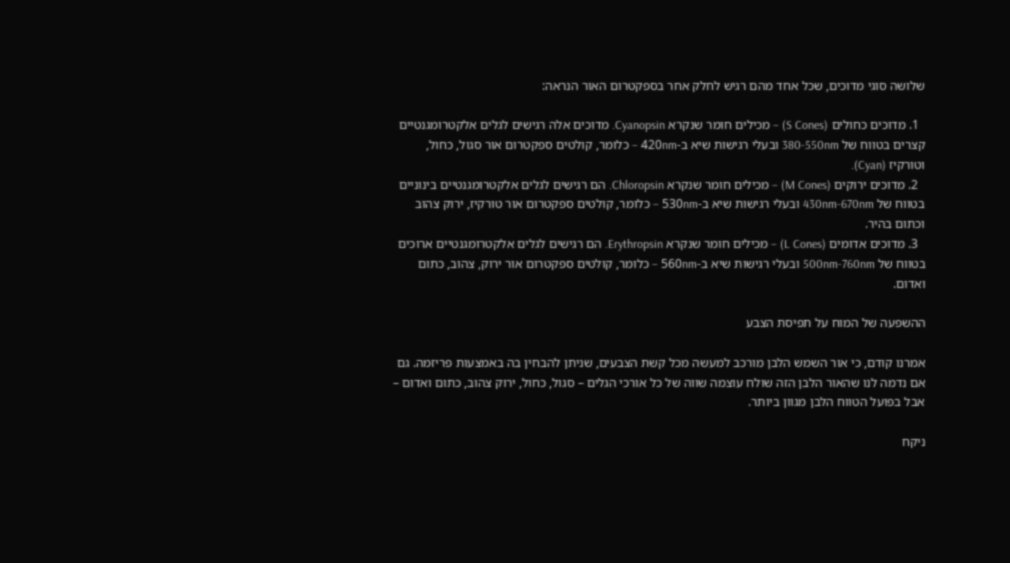שלושה סוגי מדוכים, שכל אחד מהם רגיש לחלק אחר בספקטרום האור הנראה:

  1. מדוכים כחולים (S Cones) – מכילים חומר שנקרא Cyanopsin. מדוכים אלה רגישים לגלים אלקטרומגנטיים קצרים בטווח של 380-550nm ובעלי רגישות שיא ב-420nm – כלומר, קולטים ספקטרום אור סגול, כחול, וטורקיז (Cyan).
  2. מדוכים ירוקים (M Cones) – מכילים חומר שנקרא Chloropsin. הם רגישים לגלים אלקטרומגנטיים בינוניים בטווח של 430nm-670nm ובעלי רגישות שיא ב-530nm – כלומר, קולטים ספקטרום אור טורקיז, ירוק צהוב וכתום בהיר.
  3. מדוכים אדומים (L Cones) – מכילים חומר שנקרא Erythropsin. הם רגישים לגלים אלקטרומגנטיים ארוכים בטווח של 500nm-760nm ובעלי רגישות שיא ב-560nm – כלומר, קולטים ספקטרום אור ירוק, צהוב, כתום ואדום.

ההשפעה של המוח על תפיסת הצבע

אמרנו קודם, כי אור השמש הלבן מורכב למעשה מכל קשת הצבעים, שניתן להבחין בה באמצעות פריזמה. גם אם נדמה לנו שהאור הלבן הזה שולח עוצמה שווה של כל אורכי הגלים – סגול, כחול, ירוק צהוב, כתום ואדום – אבל בפועל הטווח הלבן מגוון ביותר.

ניקח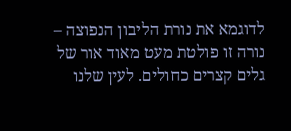לדוגמא את נורת הליבון הנפוצה – נורה זו פולטת מעט מאוד אור של גלים קצרים כחולים. לעין שלנו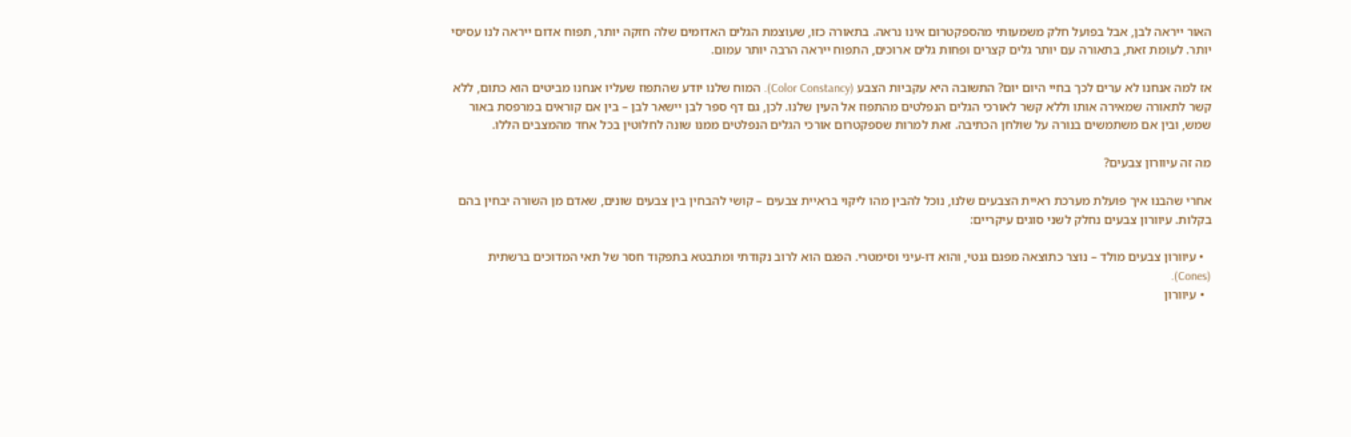האור ייראה לבן, אבל בפועל חלק משמעותי מהספקטרום אינו נראה. בתאורה כזו, שעוצמת הגלים האדומים שלה חזקה יותר, תפוח אדום ייראה לנו עסיסי יותר. לעומת זאת, בתאורה עם יותר גלים קצרים ופחות גלים ארוכים, התפוח ייראה הרבה יותר עמום.

אז למה אנחנו לא ערים לכך בחיי היום יום? התשובה היא עקביות הצבע (Color Constancy). המוח שלנו יודע שהתפוז שעליו אנחנו מביטים הוא כתום, ללא קשר לתאורה שמאירה אותו וללא קשר לאורכי הגלים הנפלטים מהתפוז אל העין שלנו. לכן, גם דף ספר לבן יישאר לבן – בין אם קוראים במרפסת באור שמש, ובין אם משתמשים בנורה על שולחן הכתיבה. זאת למרות שספקטרום אורכי הגלים הנפלטים ממנו שונה לחלוטין בכל אחד מהמצבים הללו.

מה זה עיוורון צבעים?

אחרי שהבנו איך פועלת מערכת ראיית הצבעים שלנו, נוכל להבין מהו ליקוי בראיית צבעים – קושי להבחין בין צבעים שונים, שאדם מן השורה יבחין בהם בקלות. עיוורון צבעים נחלק לשני סוגים עיקריים:

  • עיוורון צבעים מולד – נוצר כתוצאה מפגם גנטי, והוא דו-עיני וסימטרי. הפגם הוא לרוב נקודתי ומתבטא בתפקוד חסר של תאי המדוכים ברשתית (Cones).
  • עיוורון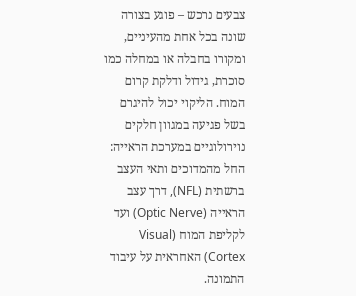צבעים נרכש – פוגע בצורה שונה בכל אחת מהעיניים, ומקורו בחבלה או במחלה כמו סוכרת, גידול ודלקת קרום המוח. הליקוי יכול להיגרם בשל פגיעה במגוון חלקים נוירולוגיים במערכת הראייה: החל מהמדוכים ותאי העצב ברשתית (NFL), דרך עצב הראייה (Optic Nerve) ועד לקליפת המוח (Visual Cortex) האחראית על עיבוד התמונה.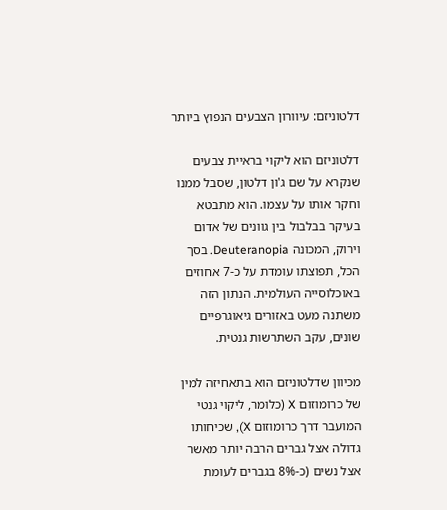דלטוניזם: עיוורון הצבעים הנפוץ ביותר

דלטוניזם הוא ליקוי בראיית צבעים שנקרא על שם ג'ון דלטון, שסבל ממנו וחקר אותו על עצמו. הוא מתבטא בעיקר בבלבול בין גוונים של אדום וירוק, המכונה Deuteranopia. בסך הכל, תפוצתו עומדת על כ-7 אחוזים באוכלוסייה העולמית. הנתון הזה משתנה מעט באזורים גיאוגרפיים שונים, עקב השתרשות גנטית.

מכיוון שדלטוניזם הוא בתאחיזה למין של כרומוזום X (כלומר, ליקוי גנטי המועבר דרך כרומוזום X), שכיחותו גדולה אצל גברים הרבה יותר מאשר אצל נשים (כ-8% בגברים לעומת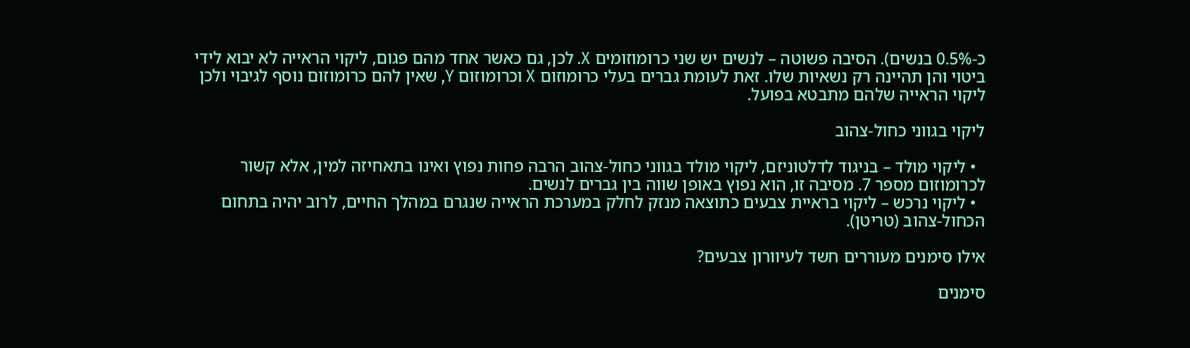כ-0.5% בנשים). הסיבה פשוטה – לנשים יש שני כרומוזומים X. לכן, גם כאשר אחד מהם פגום, ליקוי הראייה לא יבוא לידי ביטוי והן תהיינה רק נשאיות שלו. זאת לעומת גברים בעלי כרומוזום X וכרומוזום Y, שאין להם כרומוזום נוסף לגיבוי ולכן ליקוי הראייה שלהם מתבטא בפועל.

ליקוי בגווני כחול-צהוב

  • ליקוי מולד – בניגוד לדלטוניזם, ליקוי מולד בגווני כחול-צהוב הרבה פחות נפוץ ואינו בתאחיזה למין, אלא קשור לכרומוזום מספר 7. מסיבה זו, הוא נפוץ באופן שווה בין גברים לנשים.
  • ליקוי נרכש – ליקוי בראיית צבעים כתוצאה מנזק לחלק במערכת הראייה שנגרם במהלך החיים, לרוב יהיה בתחום הכחול-צהוב (טריטן).

אילו סימנים מעוררים חשד לעיוורון צבעים?

סימנים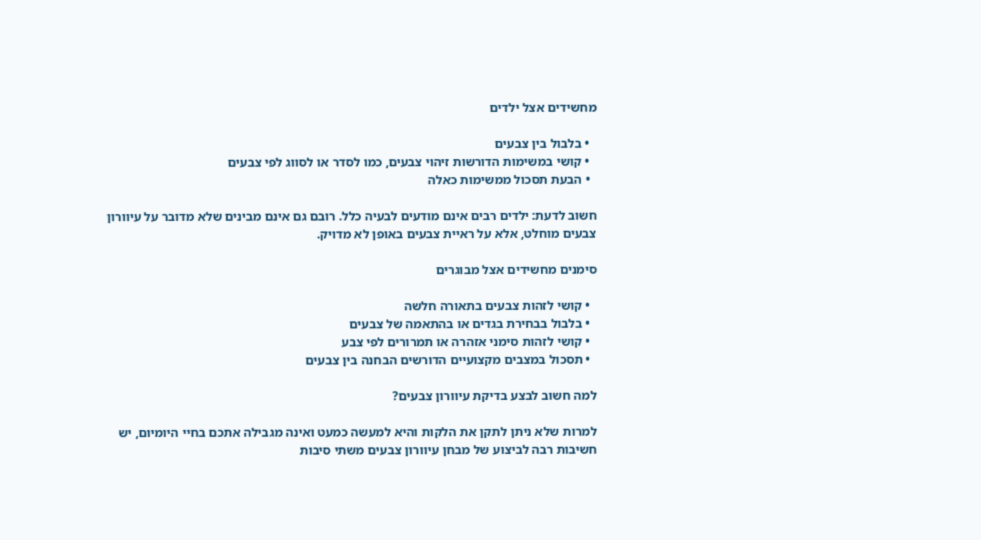מחשידים אצל ילדים

  • בלבול בין צבעים
  • קושי במשימות הדורשות זיהוי צבעים, כמו לסדר או לסווג לפי צבעים
  • הבעת תסכול ממשימות כאלה

חשוב לדעת: ילדים רבים אינם מודעים לבעיה כלל. רובם גם אינם מבינים שלא מדובר על עיוורון צבעים מוחלט, אלא על ראיית צבעים באופן לא מדויק.

סימנים מחשידים אצל מבוגרים

  • קושי לזהות צבעים בתאורה חלשה
  • בלבול בבחירת בגדים או בהתאמה של צבעים
  • קושי לזהות סימני אזהרה או תמרורים לפי צבע
  • תסכול במצבים מקצועיים הדורשים הבחנה בין צבעים

למה חשוב לבצע בדיקת עיוורון צבעים?

למרות שלא ניתן לתקן את הלקות והיא למעשה כמעט ואינה מגבילה אתכם בחיי היומיום, יש חשיבות רבה לביצוע של מבחן עיוורון צבעים משתי סיבות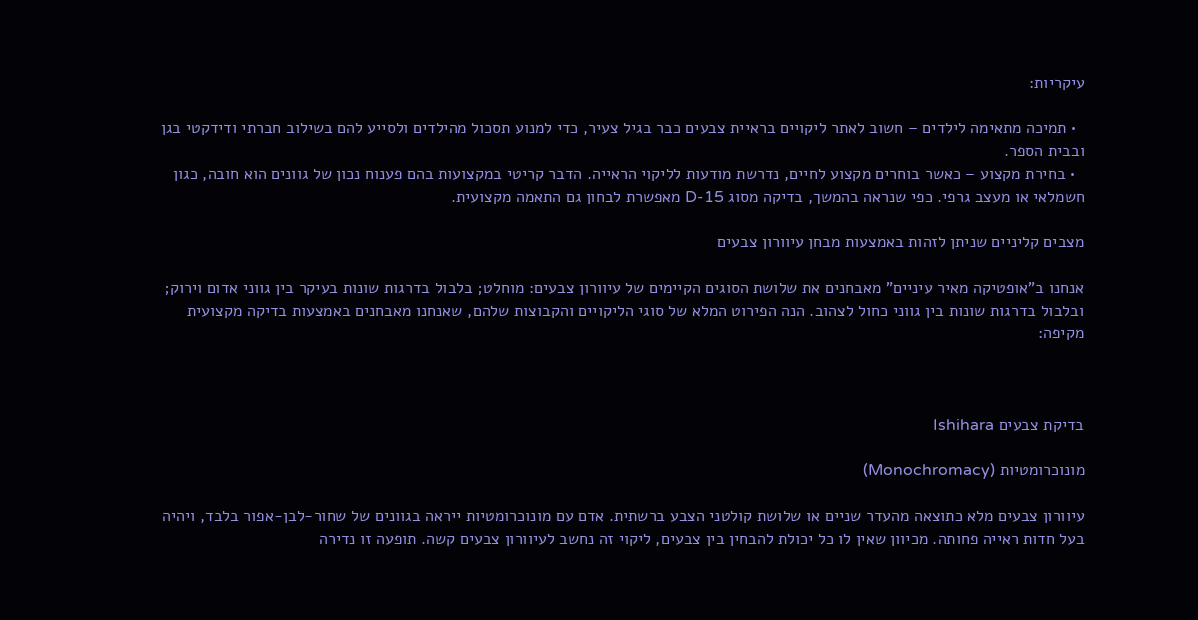עיקריות:

  • תמיכה מתאימה לילדים – חשוב לאתר ליקויים בראיית צבעים כבר בגיל צעיר, כדי למנוע תסכול מהילדים ולסייע להם בשילוב חברתי ודידקטי בגן ובבית הספר.
  • בחירת מקצוע – כאשר בוחרים מקצוע לחיים, נדרשת מודעות לליקוי הראייה. הדבר קריטי במקצועות בהם פענוח נכון של גוונים הוא חובה, כגון חשמלאי או מעצב גרפי. כפי שנראה בהמשך, בדיקה מסוג D-15 מאפשרת לבחון גם התאמה מקצועית.

מצבים קליניים שניתן לזהות באמצעות מבחן עיוורון צבעים

אנחנו ב"אופטיקה מאיר עיניים" מאבחנים את שלושת הסוגים הקיימים של עיוורון צבעים: מוחלט; בלבול בדרגות שונות בעיקר בין גווני אדום וירוק; ובלבול בדרגות שונות בין גווני כחול לצהוב. הנה הפירוט המלא של סוגי הליקויים והקבוצות שלהם, שאנחנו מאבחנים באמצעות בדיקה מקצועית מקיפה:



בדיקת צבעים Ishihara

מונוכרומטיות (Monochromacy)

עיוורון צבעים מלא כתוצאה מהעדר שניים או שלושת קולטני הצבע ברשתית. אדם עם מונוכרומטיות ייראה בגוונים של שחור-לבן-אפור בלבד, ויהיה בעל חדות ראייה פחותה. מכיוון שאין לו כל יכולת להבחין בין צבעים, ליקוי זה נחשב לעיוורון צבעים קשה. תופעה זו נדירה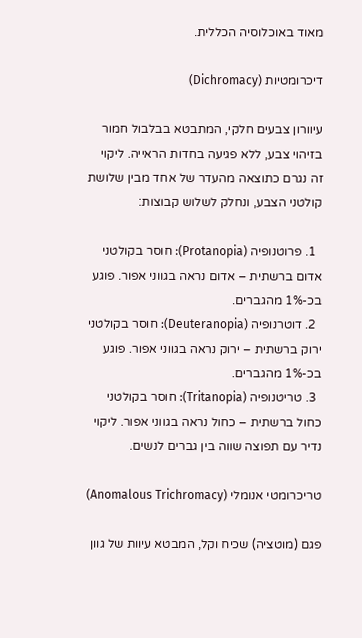מאוד באוכלוסיה הכללית.

דיכרומטיות (Dichromacy)

עיוורון צבעים חלקי, המתבטא בבלבול חמור בזיהוי צבע, ללא פגיעה בחדות הראייה. ליקוי זה נגרם כתוצאה מהעדר של אחד מבין שלושת קולטני הצבע, ונחלק לשלוש קבוצות:

  1. פרוטנופיה (Protanopia): חוסר בקולטני אדום ברשתית – אדום נראה בגווני אפור. פוגע בכ-1% מהגברים.
  2. דוטרנופיה (Deuteranopia): חוסר בקולטני ירוק ברשתית – ירוק נראה בגווני אפור. פוגע בכ-1% מהגברים.
  3. טריטנופיה (Tritanopia): חוסר בקולטני כחול ברשתית – כחול נראה בגווני אפור. ליקוי נדיר עם תפוצה שווה בין גברים לנשים.

טריכרומטי אנומלי (Anomalous Trichromacy)

פגם (מוטציה) שכיח וקל, המבטא עיוות של גוון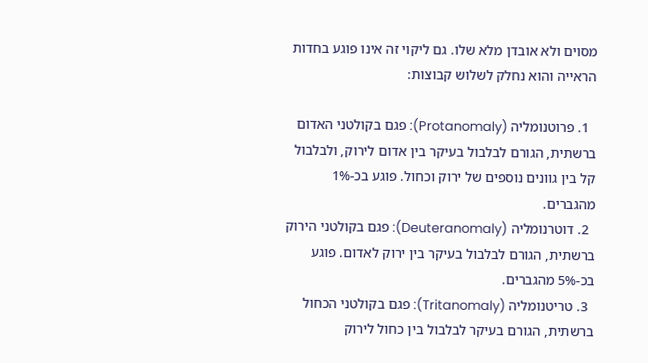מסוים ולא אובדן מלא שלו. גם ליקוי זה אינו פוגע בחדות הראייה והוא נחלק לשלוש קבוצות:

  1. פרוטנומליה (Protanomaly): פגם בקולטני האדום ברשתית, הגורם לבלבול בעיקר בין אדום לירוק, ולבלבול קל בין גוונים נוספים של ירוק וכחול. פוגע בכ-1% מהגברים.
  2. דוטרנומליה (Deuteranomaly): פגם בקולטני הירוק ברשתית, הגורם לבלבול בעיקר בין ירוק לאדום. פוגע בכ-5% מהגברים.
  3. טריטנומליה (Tritanomaly): פגם בקולטני הכחול ברשתית, הגורם בעיקר לבלבול בין כחול לירוק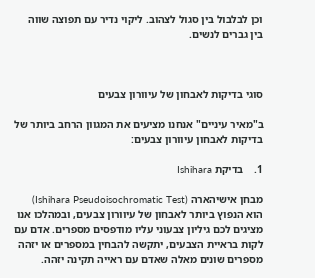וכן לבלבול בין סגול לצהוב. ליקוי נדיר עם תפוצה שווה בין גברים לנשים.



סוגי בדיקות לאבחון של עיוורון צבעים

ב"מאיר עיניים" אנחנו מציעים את המגוון הרחב ביותר של בדיקות לאבחון עיוורון צבעים:

1.    בדיקת Ishihara

מבחן אישיהארה (Ishihara Pseudoisochromatic Test) הוא הנפוץ ביותר לאבחון של עיוורון צבעים, ובמהלכו אנו מציגים לכם גיליון צבעוני עליו מודפסים מספרים. אדם עם לקות בראיית הצבעים, יתקשה להבחין במספרים או יזהה מספרים שונים מאלה שאדם עם ראייה תקינה יזהה.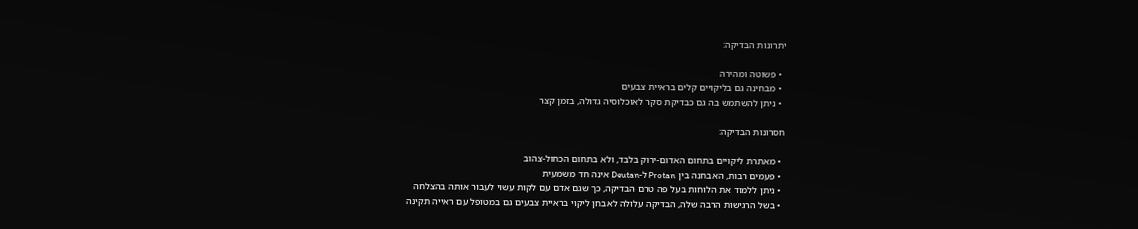יתרונות הבדיקה:

  • פשוטה ומהירה
  • מבחינה גם בליקויים קלים בראיית צבעים
  • ניתן להשתמש בה גם כבדיקת סקר לאוכלוסיה גדולה, בזמן קצר

חסרונות הבדיקה:

  • מאתרת ליקויים בתחום האדום-ירוק בלבד, ולא בתחום הכחול-צהוב
  • פעמים רבות, האבחנה בין Protan ל-Deutan אינה חד משמעית
  • ניתן ללמוד את הלוחות בעל פה טרם הבדיקה, כך שגם אדם עם לקות עשוי לעבור אותה בהצלחה
  • בשל הרגישות הרבה שלה, הבדיקה עלולה לאבחן ליקוי בראיית צבעים גם במטופל עם ראייה תקינה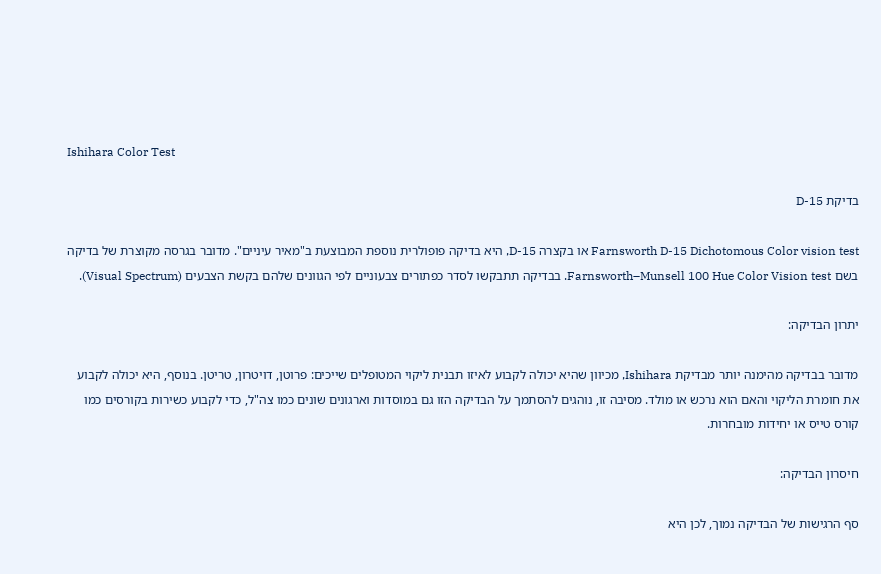Ishihara Color Test

בדיקת D-15

Farnsworth D-15 Dichotomous Color vision test או בקצרה D-15, היא בדיקה פופולרית נוספת המבוצעת ב"מאיר עיניים". מדובר בגרסה מקוצרת של בדיקה בשם Farnsworth–Munsell 100 Hue Color Vision test. בבדיקה תתבקשו לסדר כפתורים צבעוניים לפי הגוונים שלהם בקשת הצבעים (Visual Spectrum).

יתרון הבדיקה:

מדובר בבדיקה מהימנה יותר מבדיקת Ishihara, מכיוון שהיא יכולה לקבוע לאיזו תבנית ליקוי המטופלים שייכים: פרוטן, דויטרון, טריטן. בנוסף, היא יכולה לקבוע את חומרת הליקוי והאם הוא נרכש או מולד. מסיבה זו, נוהגים להסתמך על הבדיקה הזו גם במוסדות וארגונים שונים כמו צה"ל, כדי לקבוע כשירות בקורסים כמו קורס טייס או יחידות מובחרות.

חיסרון הבדיקה:

סף הרגישות של הבדיקה נמוך, לכן היא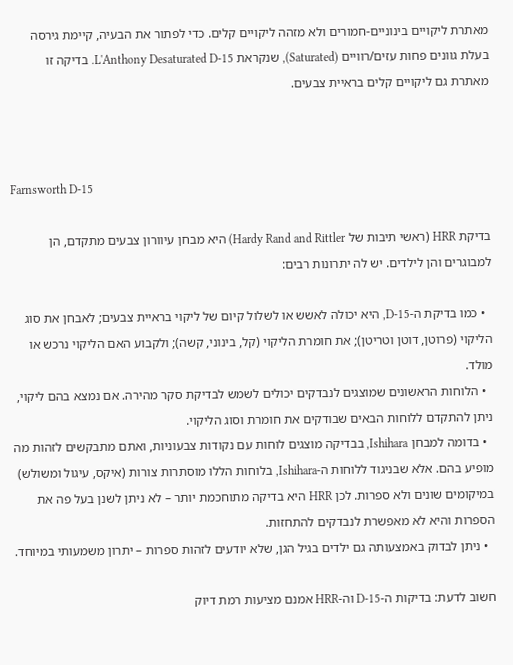מאתרת ליקויים בינוניים-חמורים ולא מזהה ליקויים קלים. כדי לפתור את הבעיה, קיימת גירסה בעלת גוונים פחות עזים/רוויים (Saturated), שנקראת L'Anthony Desaturated D-15. בדיקה זו מאתרת גם ליקויים קלים בראיית צבעים.



Farnsworth D-15

בדיקת HRR (ראשי תיבות של Hardy Rand and Rittler) היא מבחן עיוורון צבעים מתקדם, הן למבוגרים והן לילדים. יש לה יתרונות רבים:

  • כמו בדיקת ה-D-15, היא יכולה לאשש או לשלול קיום של ליקוי בראיית צבעים; לאבחן את סוג הליקוי (פרוטן, דוטן וטריטן); את חומרת הליקוי (קל, בינוני, קשה); ולקבוע האם הליקוי נרכש או מולד.
  • הלוחות הראשונים שמוצגים לנבדקים יכולים לשמש לבדיקת סקר מהירה. אם נמצא בהם ליקוי, ניתן להתקדם ללוחות הבאים שבודקים את חומרת וסוג הליקוי.
  • בדומה למבחן Ishihara, בבדיקה מוצגים לוחות עם נקודות צבעוניות, ואתם מתבקשים לזהות מה מופיע בהם. אלא שבניגוד ללוחות ה-Ishihara, בלוחות הללו מוסתרות צורות (איקס, עיגול ומשולש) במיקומים שונים ולא ספרות. לכן HRR היא בדיקה מתוחכמת יותר – לא ניתן לשנן בעל פה את הספרות והיא לא מאפשרת לנבדקים להתחזות.
  • ניתן לבדוק באמצעותה גם ילדים בגיל הגן, שלא יודעים לזהות ספרות – יתרון משמעותי במיוחד.

חשוב לדעת: בדיקות ה-D-15 וה-HRR אמנם מציעות רמת דיוק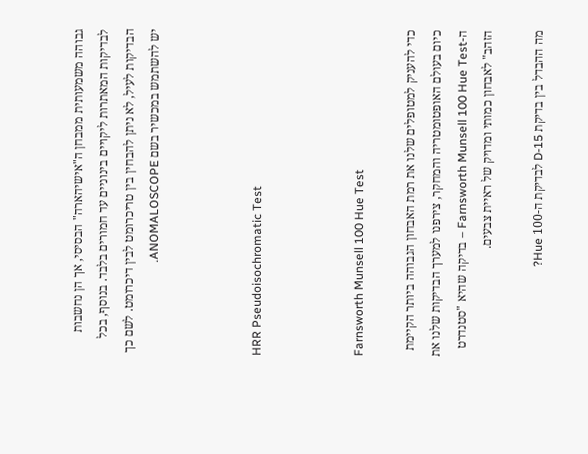גבוהה משמעותית ממבחן ה"אישיהארה" הבסיסי, אך הן נחשבות לבדיקות המאתרות ליקויים בינוניים עד חמורים בלבד. בנוסף, בכל הבדיקות לעיל, לא ניתן להבחין בין טריכרומט לבין דיכרומט. לשם כך יש להשתמש במכשיר בשם ANOMALOSCOPE.



HRR Pseudoisochromatic Test



Farnsworth Munsell 100 Hue Test

כדי להעניק למטופלים שלנו את רמת האבחון הגבוהה ביותר הקיימת כיום בעולם האופטומטריה והמחקר, צירפנו למערך הבדיקות שלנו את ה-Farnsworth Munsell 100 Hue Test – בדיקה שהיא "סטנדרט הזהב" לאבחון כמותי ומדויק של ראיית צבעים.

מה ההבדל בין בדיקת D-15 לבדיקת ה-100 Hue?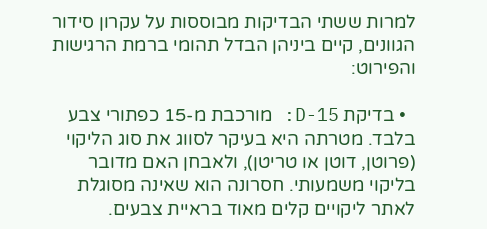למרות ששתי הבדיקות מבוססות על עקרון סידור הגוונים, קיים ביניהן הבדל תהומי ברמת הרגישות והפירוט:

  • בדיקת D-15: מורכבת מ-15 כפתורי צבע בלבד. מטרתה היא בעיקר לסווג את סוג הליקוי (פרוטן, דוטן או טריטן), ולאבחן האם מדובר בליקוי משמעותי. חסרונה הוא שאינה מסוגלת לאתר ליקויים קלים מאוד בראיית צבעים.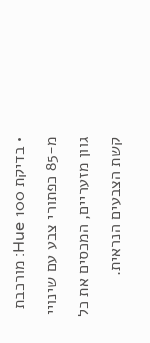• בדיקת 100 Hue: מורכבת מ-85 כפתורי צבע עם שינויי גוון מזעריים, המכסים את כל קשת הצבעים הנראית.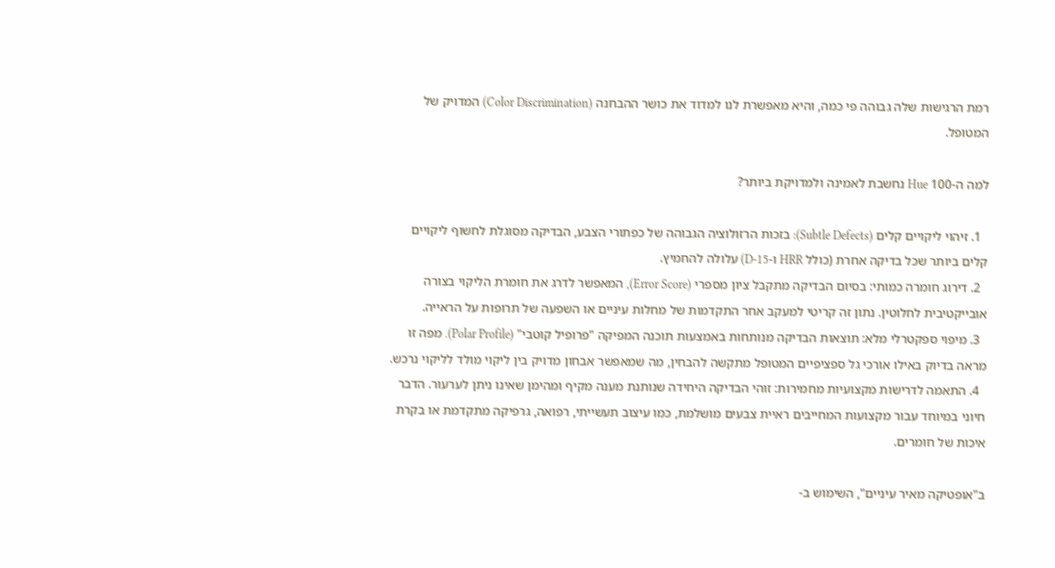רמת הרגישות שלה גבוהה פי כמה, והיא מאפשרת לנו למדוד את כושר ההבחנה (Color Discrimination) המדויק של המטופל.

למה ה-100 Hue נחשבת לאמינה ולמדויקת ביותר?

  1. זיהוי ליקויים קלים (Subtle Defects): בזכות הרזולוציה הגבוהה של כפתורי הצבע, הבדיקה מסוגלת לחשוף ליקויים קלים ביותר שכל בדיקה אחרת (כולל HRR ו-D-15) עלולה להחמיץ.
  2. דירוג חומרה כמותי: בסיום הבדיקה מתקבל ציון מספרי (Error Score), המאפשר לדרג את חומרת הליקוי בצורה אובייקטיבית לחלוטין. נתון זה קריטי למעקב אחר התקדמות של מחלות עיניים או השפעה של תרופות על הראייה.
  3. מיפוי ספקטרלי מלא: תוצאות הבדיקה מנותחות באמצעות תוכנה המפיקה "פרופיל קוטבי" (Polar Profile). מפה זו מראה בדיוק באילו אורכי גל ספציפיים המטופל מתקשה להבחין, מה שמאפשר אבחון מדויק בין ליקוי מולד לליקוי נרכש.
  4. התאמה לדרישות מקצועיות מחמירות: זוהי הבדיקה היחידה שנותנת מענה מקיף ומהימן שאינו ניתן לערעור. הדבר חיוני במיוחד עבור מקצועות המחייבים ראיית צבעים מושלמת, כמו עיצוב תעשייתי, רפואה, גרפיקה מתקדמת או בקרת איכות של חומרים.

ב"אופטיקה מאיר עיניים", השימוש ב-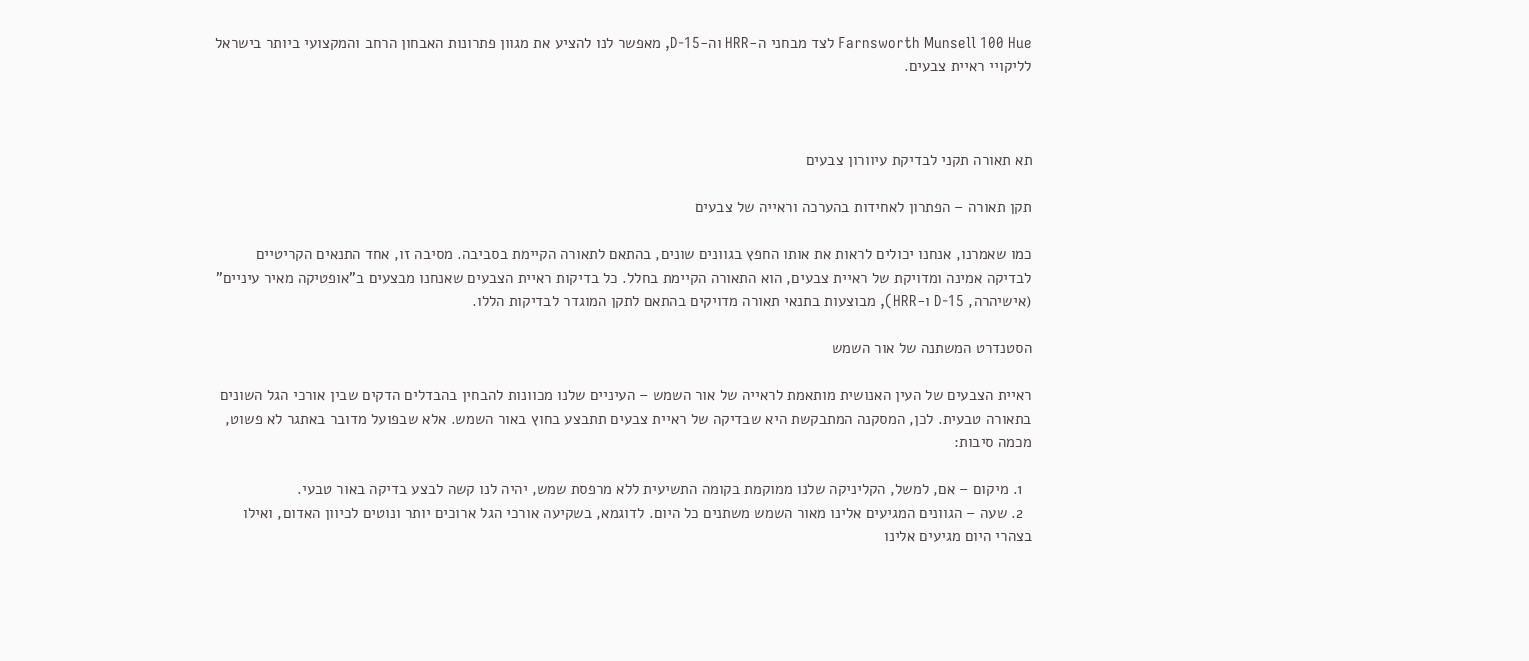Farnsworth Munsell 100 Hue לצד מבחני ה-HRR וה-D-15, מאפשר לנו להציע את מגוון פתרונות האבחון הרחב והמקצועי ביותר בישראל לליקויי ראיית צבעים.



תא תאורה תקני לבדיקת עיוורון צבעים

תקן תאורה – הפתרון לאחידות בהערכה וראייה של צבעים

כמו שאמרנו, אנחנו יכולים לראות את אותו החפץ בגוונים שונים, בהתאם לתאורה הקיימת בסביבה. מסיבה זו, אחד התנאים הקריטיים לבדיקה אמינה ומדויקת של ראיית צבעים, הוא התאורה הקיימת בחלל. כל בדיקות ראיית הצבעים שאנחנו מבצעים ב"אופטיקה מאיר עיניים" (אישיהרה, D-15 ו-HRR), מבוצעות בתנאי תאורה מדויקים בהתאם לתקן המוגדר לבדיקות הללו.

הסטנדרט המשתנה של אור השמש

ראיית הצבעים של העין האנושית מותאמת לראייה של אור השמש – העיניים שלנו מכוונות להבחין בהבדלים הדקים שבין אורכי הגל השונים בתאורה טבעית. לכן, המסקנה המתבקשת היא שבדיקה של ראיית צבעים תתבצע בחוץ באור השמש. אלא שבפועל מדובר באתגר לא פשוט, מכמה סיבות:

  1. מיקום – אם, למשל, הקליניקה שלנו ממוקמת בקומה התשיעית ללא מרפסת שמש, יהיה לנו קשה לבצע בדיקה באור טבעי.
  2. שעה – הגוונים המגיעים אלינו מאור השמש משתנים כל היום. לדוגמא, בשקיעה אורכי הגל ארוכים יותר ונוטים לכיוון האדום, ואילו בצהרי היום מגיעים אלינו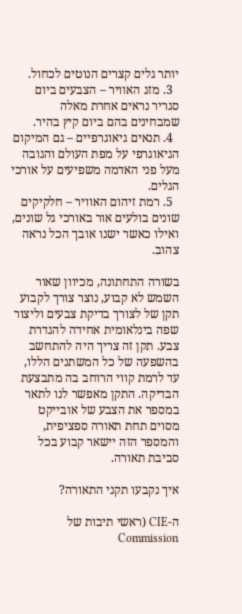יותר גלים קצרים הנוטים לכחול.
  3. מזג האוויר – הצבעים ביום סגריר נראים אחרת מאלה שמבחינים בהם ביום קיץ בהיר.
  4. תנאים גיאוגרפיים – גם המיקום הגיאוגרפי על מפת העולם והגובה מעל פני האדמה משפיעים על אורכי הגלים.
  5. רמת זיהום האוויר – חלקיקים שונים בולעים אור באורכי גל שונים, ואילו כאשר ישנו אובך הכל נראה צהוב.

בשורה התחתונה, מכיוון שאור השמש לא קבוע, נוצר צורך לקבוע תקן של לצורך בדיקת צבעים וליצור שפה בינלאומית אחידה להגדרת צבע. תקן זה צריך היה להתחשב בהשפעה של כל המשתנים הללו, עד לרמת קווי הרוחב בה מתבצעת הבדיקה. התקן מאפשר לנו לתאר במספר את הצבע של אובייקט מסוים תחת תאורה ספציפית, והמספר הזה יישאר קבוע בכל סביבת תאורה.

איך נקבעו תקני התאורה?

ה-CIE (ראשי תיבות של Commission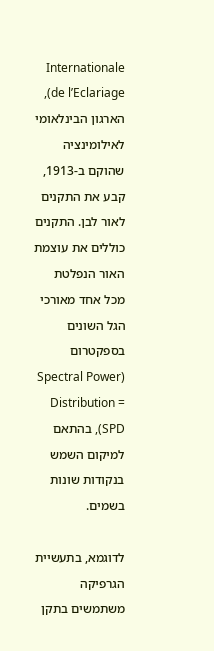Internationale de l’Eclariage), הארגון הבינלאומי לאילומינציה שהוקם ב-1913, קבע את התקנים לאור לבן. התקנים כוללים את עוצמת האור הנפלטת מכל אחד מאורכי הגל השונים בספקטרום (Spectral Power Distribution = SPD), בהתאם למיקום השמש בנקודות שונות בשמים.

לדוגמא, בתעשיית הגרפיקה משתמשים בתקן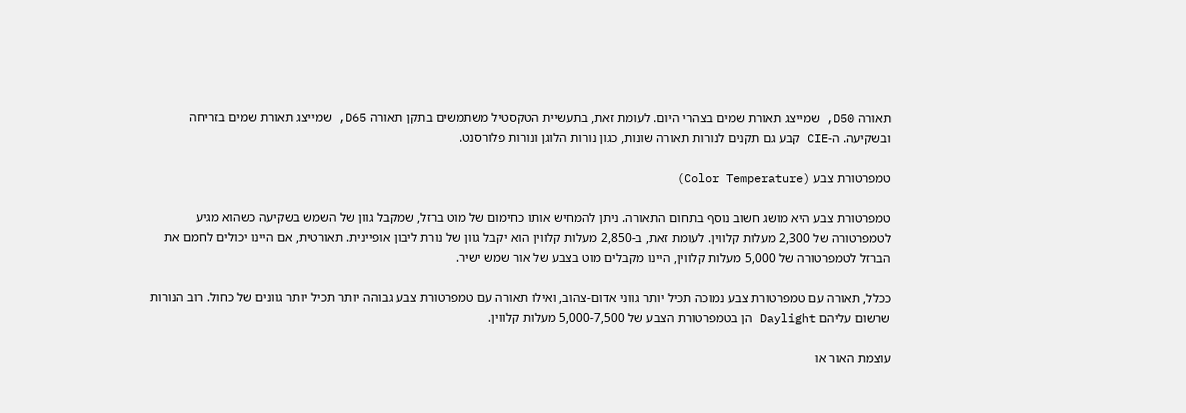תאורה D50, שמייצג תאורת שמים בצהרי היום. לעומת זאת, בתעשיית הטקסטיל משתמשים בתקן תאורה D65, שמייצג תאורת שמים בזריחה ובשקיעה. ה-CIE קבע גם תקנים לנורות תאורה שונות, כגון נורות הלוגן ונורות פלורסנט.

טמפרטורת צבע (Color Temperature)

טמפרטורת צבע היא מושג חשוב נוסף בתחום התאורה. ניתן להמחיש אותו כחימום של מוט ברזל, שמקבל גוון של השמש בשקיעה כשהוא מגיע לטמפרטורה של 2,300 מעלות קלווין. לעומת זאת, ב-2,850 מעלות קלווין הוא יקבל גוון של נורת ליבון אופיינית. תאורטית, אם היינו יכולים לחמם את הברזל לטמפרטורה של 5,000 מעלות קלווין, היינו מקבלים מוט בצבע של אור שמש ישיר.

ככלל, תאורה עם טמפרטורת צבע נמוכה תכיל יותר גווני אדום-צהוב, ואילו תאורה עם טמפרטורת צבע גבוהה יותר תכיל יותר גוונים של כחול. רוב הנורות שרשום עליהם Daylight הן בטמפרטורת הצבע של 5,000-7,500 מעלות קלווין.

עוצמת האור או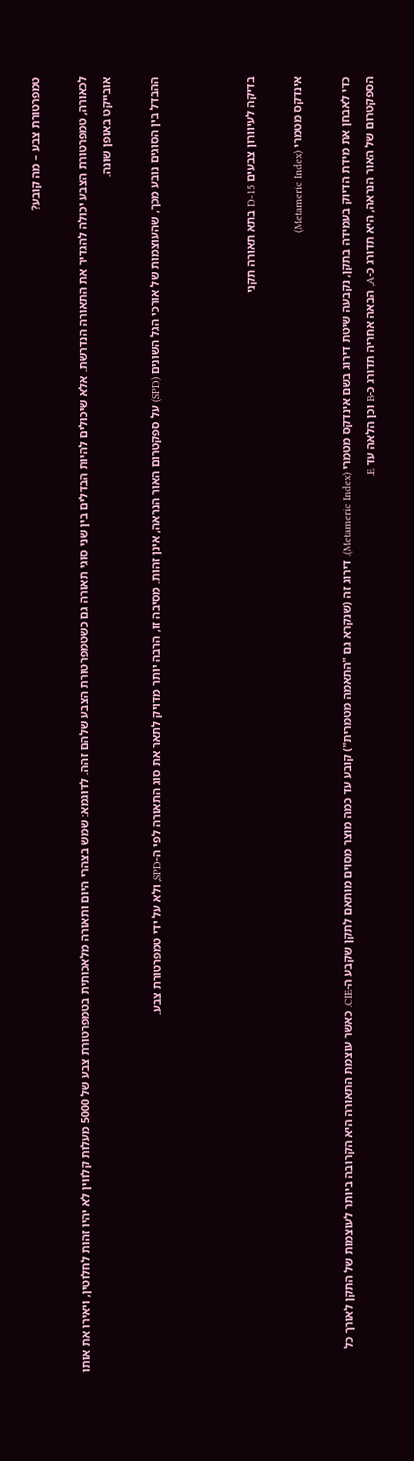טמפרטורת צבע – מה קובע?

לכאורה, טמפרטורת הצבע יכולה להגדיר את התאורה הנדרשת. אלא שיכולים להיות הבדלים בין שני סוגי תאורה גם כשטמפרטורת הצבע שלהם זהה. לדוגמא: שמש בצהרי היום ותאורה מלאכותית בטמפרטורת צבע של 5000 מעלות קלווין לא יהיו זהות לחלוטין, ויאירו את אותו אובייקט באופן שונה.

ההבדל בין הסוגים נובע מכך, שהעוצמות של אורכי הגל השונים (SPD) על ספקטרום האור הנראה, אינן זהות. מסיבה זו, הרבה יותר מדויק לתאר את סוג התאורה לפי ה-SPD, ולא על ידי טמפרטורת צבע.



בדיקה לעיוורון צבעים D-15 בתא תאורה תקני

אינדקס מטמרי (Metameric Index)

כדי לאבחן את מידת הדיוק בעמידה בתקן, נקבעה שיטת דירוג בשם אינדקס מטמרי (Metameric Index). דירוג זה (שנקרא גם "התאמה מטמרית") קובע עד כמה מוצר מסוים מותאם לתקן שקבע ה-CIE. כאשר עוצמת התאורה היא הקרובה ביותר לעוצמות של התקן לאורך כל הספקטרום של האור הנראה, היא תדורג כ-A, הבאה אחריה תדורג כ-B וכן הלאה עד E.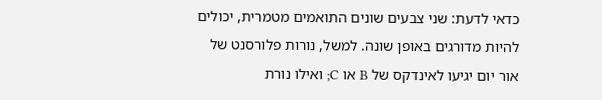כדאי לדעת: שני צבעים שונים התואמים מטמרית, יכולים להיות מדורגים באופן שונה. למשל, נורות פלורסנט של אור יום יגיעו לאינדקס של B או C; ואילו נורת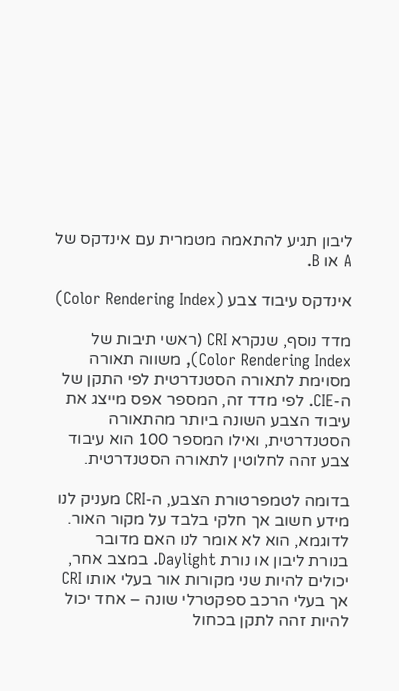ליבון תגיע להתאמה מטמרית עם אינדקס של A או B.

אינדקס עיבוד צבע (Color Rendering Index)

מדד נוסף, שנקרא CRI (ראשי תיבות של Color Rendering Index), משווה תאורה מסוימת לתאורה הסטנדרטית לפי התקן של ה-CIE. לפי מדד זה, המספר אפס מייצג את עיבוד הצבע השונה ביותר מהתאורה הסטנדרטית, ואילו המספר 100 הוא עיבוד צבע זהה לחלוטין לתאורה הסטנדרטית.

בדומה לטמפרטורת הצבע, ה-CRI מעניק לנו מידע חשוב אך חלקי בלבד על מקור האור. לדוגמא, הוא לא אומר לנו האם מדובר בנורת ליבון או נורת Daylight. במצב אחר, יכולים להיות שני מקורות אור בעלי אותו CRI אך בעלי הרכב ספקטרלי שונה – אחד יכול להיות זהה לתקן בכחול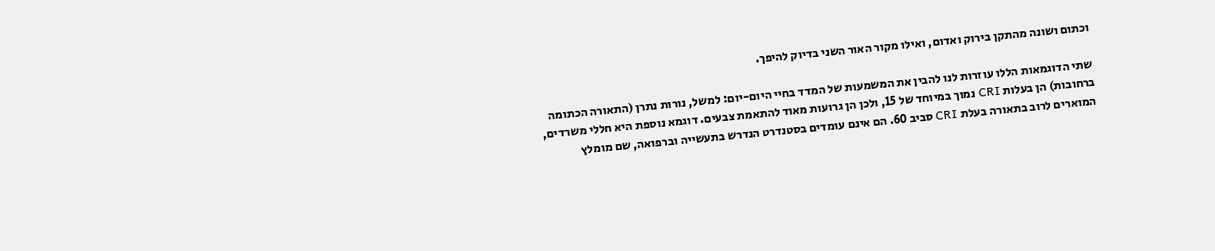וכתום ושונה מהתקן בירוק ואדום, ואילו מקור האור השני בדיוק להיפך.

שתי הדוגמאות הללו עוזרות לנו להבין את המשמעות של המדד בחיי היום-יום: למשל, נורות נתרן (התאורה הכתומה ברחובות) הן בעלות CRI נמוך במיוחד של 15, ולכן הן גרועות מאוד להתאמת צבעים. דוגמא נוספת היא חללי משרדים, המוארים לרוב בתאורה בעלת CRI סביב 60. הם אינם עומדים בסטנדרט הנדרש בתעשייה וברפואה, שם מומלץ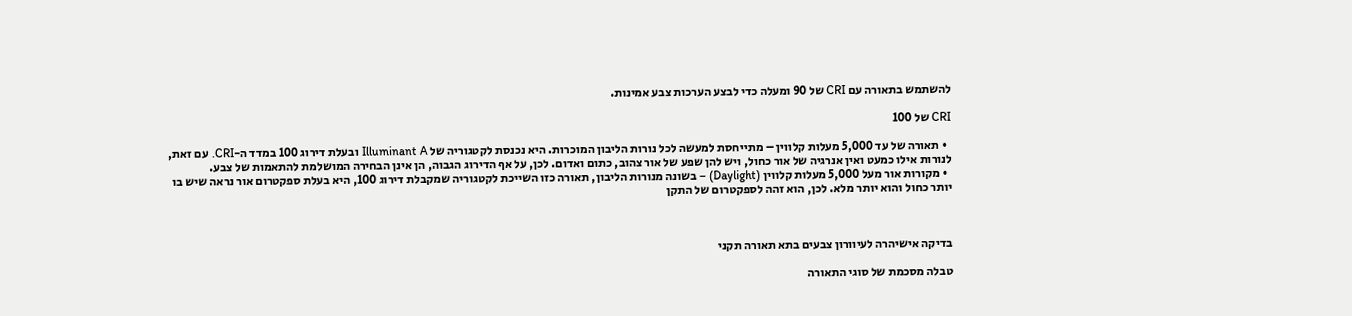להשתמש בתאורה עם CRI של 90 ומעלה כדי לבצע הערכות צבע אמינות.

CRI של 100

  • תאורה של עד 5,000 מעלות קלווין – מתייחסת למעשה לכל נורות הליבון המוכרות. היא נכנסת לקטגוריה של Illuminant A ובעלת דירוג 100 במדד ה-CRI. עם זאת, לנורות אילו כמעט ואין אנרגיה של אור כחול, ויש להן שפע של אור צהוב, כתום ואדום. לכן, על אף הדירוג הגבוה, הן אינן הבחירה המושלמת להתאמות של צבע.
  • מקורות אור מעל 5,000 מעלות קלווין (Daylight) – בשונה מנורות הליבון, תאורה כזו השייכת לקטגוריה שמקבלת דירוג 100, היא בעלת ספקטרום אור נראה שיש בו יותר כחול והוא יותר מלא. לכן, הוא זהה לספקטרום של התקן



בדיקה אישיהרה לעיוורון צבעים בתא תאורה תקני

טבלה מסכמת של סוגי התאורה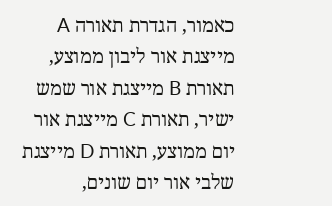כאמור, הגדרת תאורה A מייצגת אור ליבון ממוצע, תאורת B מייצגת אור שמש ישיר, תאורת C מייצגת אור יום ממוצע, תאורת D מייצגת שלבי אור יום שונים,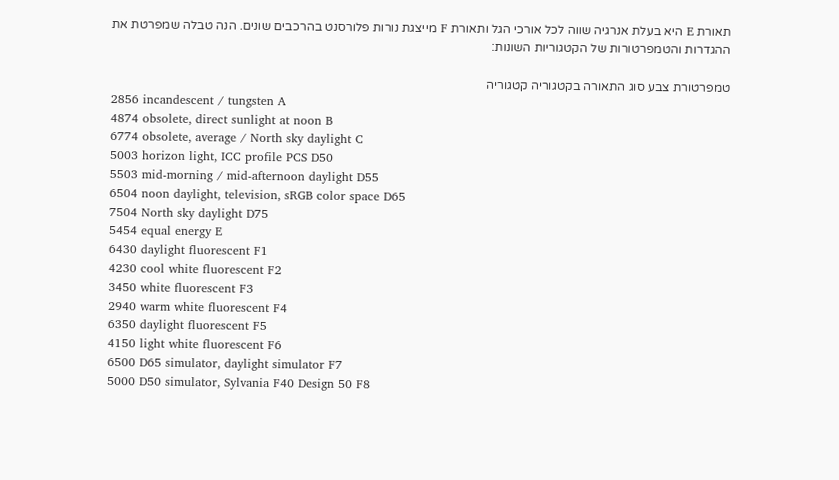תאורת E היא בעלת אנרגיה שווה לכל אורכי הגל ותאורת F מייצגת נורות פלורסנט בהרכבים שונים. הנה טבלה שמפרטת את ההגדרות והטמפרטורות של הקטגוריות השונות:

טמפרטורת צבע סוג התאורה בקטגוריה קטגוריה
2856 incandescent / tungsten A
4874 obsolete, direct sunlight at noon B
6774 obsolete, average / North sky daylight C
5003 horizon light, ICC profile PCS D50
5503 mid-morning / mid-afternoon daylight D55
6504 noon daylight, television, sRGB color space D65
7504 North sky daylight D75
5454 equal energy E
6430 daylight fluorescent F1
4230 cool white fluorescent F2
3450 white fluorescent F3
2940 warm white fluorescent F4
6350 daylight fluorescent F5
4150 light white fluorescent F6
6500 D65 simulator, daylight simulator F7
5000 D50 simulator, Sylvania F40 Design 50 F8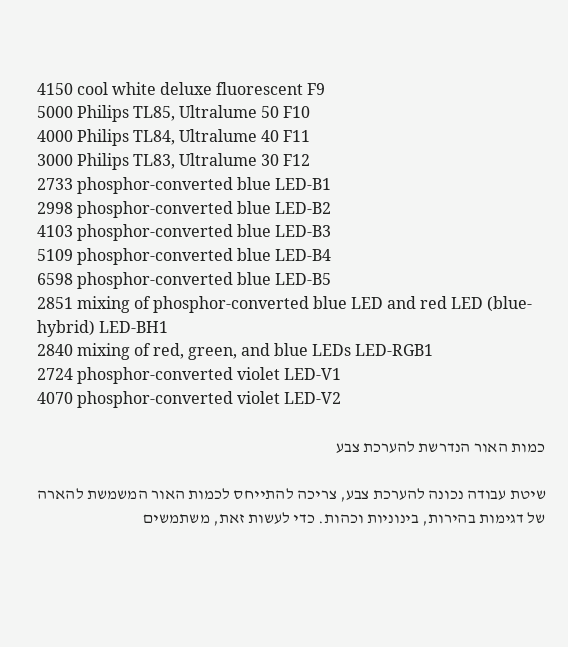4150 cool white deluxe fluorescent F9
5000 Philips TL85, Ultralume 50 F10
4000 Philips TL84, Ultralume 40 F11
3000 Philips TL83, Ultralume 30 F12
2733 phosphor-converted blue LED-B1
2998 phosphor-converted blue LED-B2
4103 phosphor-converted blue LED-B3
5109 phosphor-converted blue LED-B4
6598 phosphor-converted blue LED-B5
2851 mixing of phosphor-converted blue LED and red LED (blue-hybrid) LED-BH1
2840 mixing of red, green, and blue LEDs LED-RGB1
2724 phosphor-converted violet LED-V1
4070 phosphor-converted violet LED-V2

כמות האור הנדרשת להערכת צבע

שיטת עבודה נכונה להערכת צבע, צריכה להתייחס לכמות האור המשמשת להארה של דגימות בהירות, בינוניות וכהות. כדי לעשות זאת, משתמשים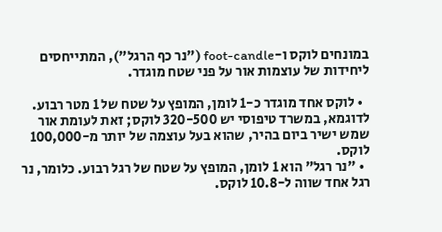במונחים לוקס ו-foot-candle ("נר כף הרגל"), המתייחסים ליחידות של עוצמות אור על פני שטח מוגדר.

  • לוקס אחד מוגדר כ-1 לומן, המופץ על שטח של 1 מטר רבוע. לדוגמא, במשרד טיפוסי יש 320-500 לוקס; זאת לעומת אור שמש ישיר ביום בהיר, שהוא בעל עוצמה של יותר מ-100,000 לוקס.
  • "נר רגל" הוא 1 לומן, המופץ על שטח של רגל רבוע. כלומר, נר רגל אחד שווה ל-10.8 לוקס.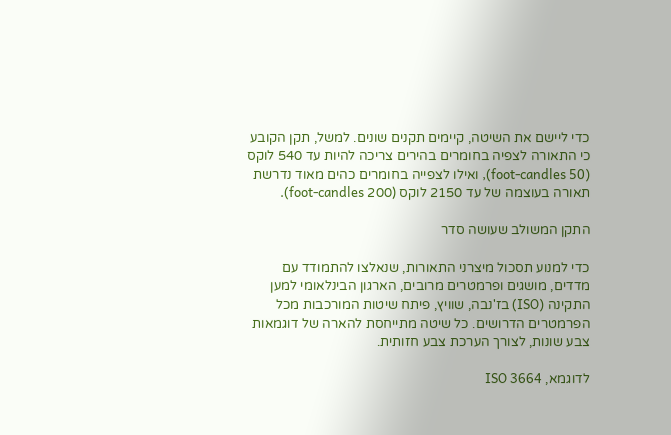כדי ליישם את השיטה, קיימים תקנים שונים. למשל, תקן הקובע כי התאורה לצפיה בחומרים בהירים צריכה להיות עד 540 לוקס (50 foot-candles), ואילו לצפייה בחומרים כהים מאוד נדרשת תאורה בעוצמה של עד 2150 לוקס (200 foot-candles).

התקן המשולב שעושה סדר

כדי למנוע תסכול מיצרני התאורות, שנאלצו להתמודד עם מדדים, מושגים ופרמטרים מרובים, הארגון הבינלאומי למען התקינה (ISO) בז'נבה, שוויץ, פיתח שיטות המורכבות מכל הפרמטרים הדרושים. כל שיטה מתייחסת להארה של דוגמאות צבע שונות, לצורך הערכת צבע חזותית.

לדוגמא, ISO 3664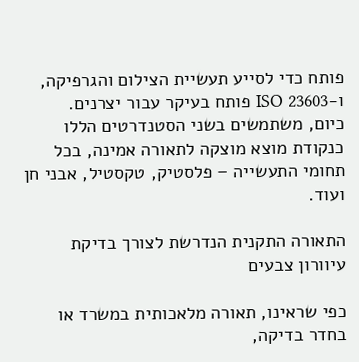פותח כדי לסייע תעשיית הצילום והגרפיקה, ו-ISO 23603 פותח בעיקר עבור יצרנים. כיום, משתמשים בשני הסטנדרטים הללו כנקודת מוצא מוצקה לתאורה אמינה, בכל תחומי התעשייה – פלסטיק, טקסטיל, אבני חן ועוד.

התאורה התקנית הנדרשת לצורך בדיקת עיוורון צבעים

כפי שראינו, תאורה מלאכותית במשרד או בחדר בדיקה,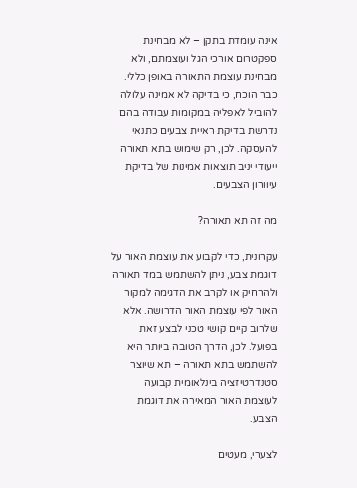אינה עומדת בתקן – לא מבחינת ספקטרום אורכי הגל ועוצמתם, ולא מבחינת עוצמת התאורה באופן כללי. כבר הוכח, כי בדיקה לא אמינה עלולה להוביל לאפליה במקומות עבודה בהם נדרשת בדיקת ראיית צבעים כתנאי להעסקה. לכן, רק שימוש בתא תאורה ייעודי יניב תוצאות אמינות של בדיקת עיוורון הצבעים.

מה זה תא תאורה?

עקרונית, כדי לקבוע את עוצמת האור על דוגמת צבע, ניתן להשתמש במד תאורה ולהרחיק או לקרב את הדגימה למקור האור לפי עוצמת האור הדרושה. אלא שלרוב קיים קושי טכני לבצע זאת בפועל. לכן, הדרך הטובה ביותר היא להשתמש בתא תאורה – תא שיוצר סטנדרטיזציה בינלאומית קבועה לעוצמת האור המאירה את דוגמת הצבע.

לצערי, מעטים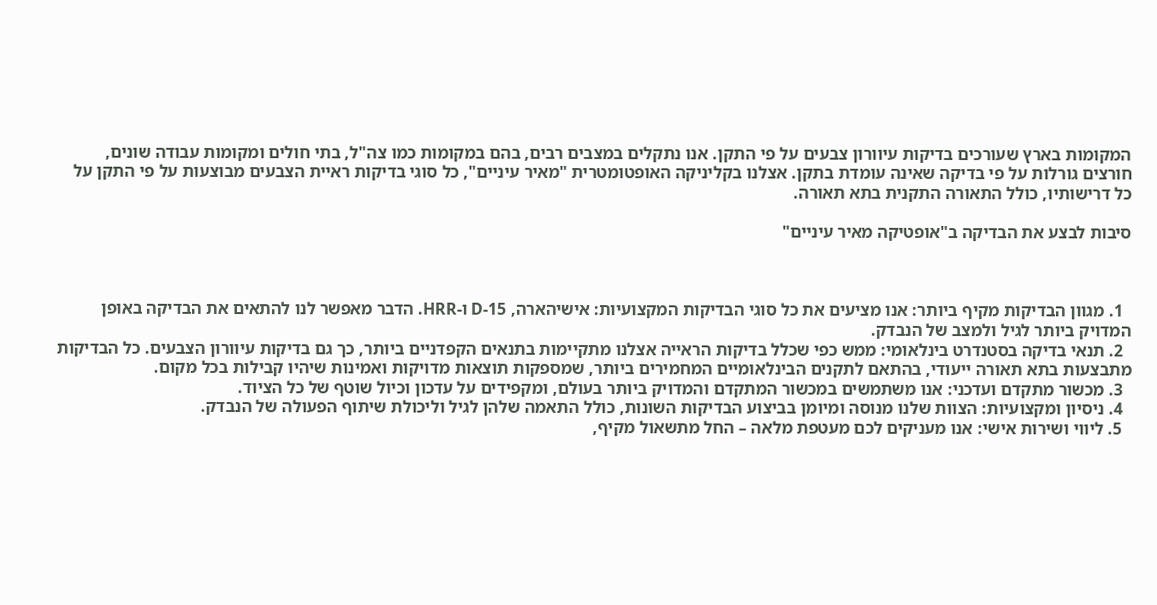המקומות בארץ שעורכים בדיקות עיוורון צבעים על פי התקן. אנו נתקלים במצבים רבים, בהם במקומות כמו צה"ל, בתי חולים ומקומות עבודה שונים, חורצים גורלות על פי בדיקה שאינה עומדת בתקן. אצלנו בקליניקה האופטומטרית "מאיר עיניים", כל סוגי בדיקות ראיית הצבעים מבוצעות על פי התקן על כל דרישותיו, כולל התאורה התקנית בתא תאורה.

סיבות לבצע את הבדיקה ב"אופטיקה מאיר עיניים"



  1. מגוון הבדיקות מקיף ביותר: אנו מציעים את כל סוגי הבדיקות המקצועיות: אישיהארה, D-15 ו-HRR. הדבר מאפשר לנו להתאים את הבדיקה באופן המדויק ביותר לגיל ולמצב של הנבדק.
  2. תנאי בדיקה בסטנדרט בינלאומי: ממש כפי שכלל בדיקות הראייה אצלנו מתקיימות בתנאים הקפדניים ביותר, כך גם בדיקות עיוורון הצבעים. כל הבדיקות מתבצעות בתא תאורה ייעודי, בהתאם לתקנים הבינלאומיים המחמירים ביותר, שמספקות תוצאות מדויקות ואמינות שיהיו קבילות בכל מקום.
  3. מכשור מתקדם ועדכני: אנו משתמשים במכשור המתקדם והמדויק ביותר בעולם, ומקפידים על עדכון וכיול שוטף של כל הציוד.
  4. ניסיון ומקצועיות: הצוות שלנו מנוסה ומיומן בביצוע הבדיקות השונות, כולל התאמה שלהן לגיל וליכולת שיתוף הפעולה של הנבדק.
  5. ליווי ושירות אישי: אנו מעניקים לכם מעטפת מלאה – החל מתשאול מקיף,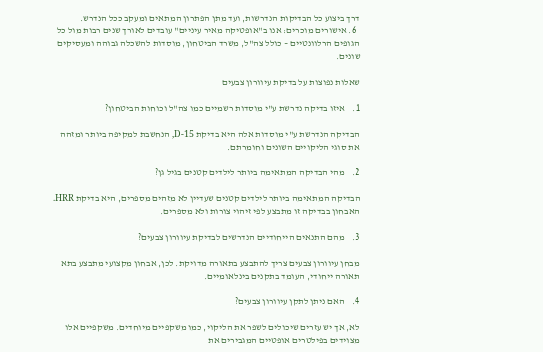דרך ביצוע כל הבדיקות הנדרשות, ועד מתן הפתרון המתאים ומעקב ככל הנדרש.
  6. אישורים מוכרים: אנו ב"אופטיקה מאיר עיניים" עובדים לאורך שנים רבות מול כל הגופים הרלוונטיים – כולל צה"ל, משרד הביטחון, מוסדות להשכלה גבוהה ומעסיקים שונים.

שאלות נפוצות על בדיקת עיוורון צבעים

1.    איזו בדיקה נדרשת ע"י מוסדות רשמיים כמו צה"ל וכוחות הביטחון?

הבדיקה הנדרשת ע"י מוסדות אלה היא בדיקת D-15, הנחשבת למקיפה ביותר ומזהה את סוגי הליקויים השונים וחומרתם.

2.    מהי הבדיקה המתאימה ביותר לילדים קטנים בגיל גן?

הבדיקה המתאימה ביותר לילדים קטנים שעדיין לא מזהים מספרים, היא בדיקת HRR. האבחון בבדיקה זו מתבצע לפי זיהוי צורות ולא מספרים.

3.    מהם התנאים הייחודיים הנדרשים לבדיקת עיוורון צבעים?

מבחן עיוורון צבעים צריך להתבצע בתאורה מדויקת. לכן, אבחון מקצועי מתבצע בתא תאורה ייחודי, העומד בתקנים בינלאומיים.

4.    האם ניתן לתקן עיוורון צבעים?

לא, אך יש עזרים שיכולים לשפר את הליקוי, כמו משקפיים מיוחדים. משקפיים אלו מצוידים בפילטרים אופטיים המגבירים את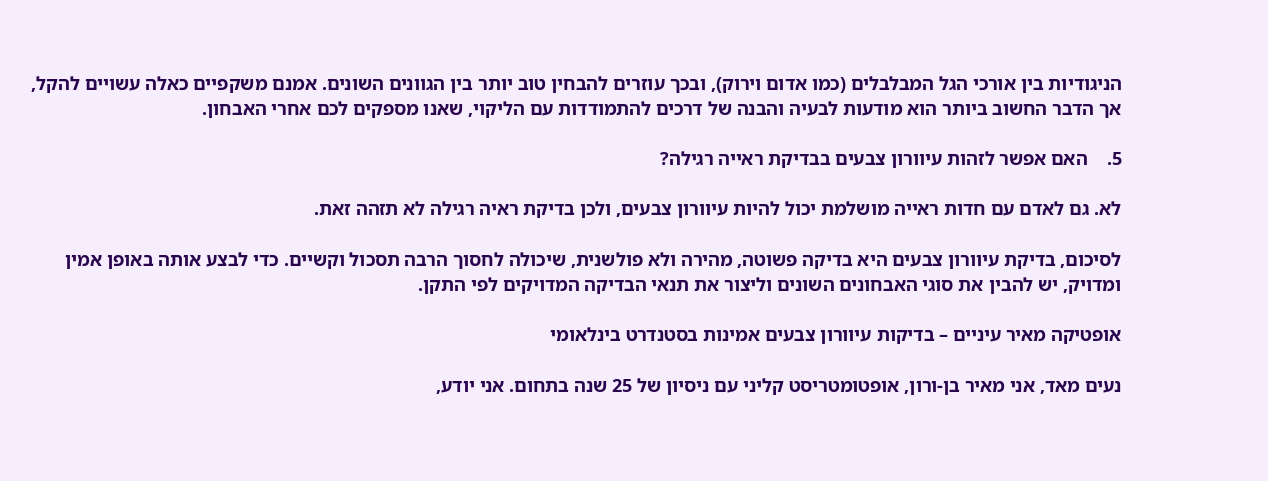הניגודיות בין אורכי הגל המבלבלים (כמו אדום וירוק), ובכך עוזרים להבחין טוב יותר בין הגוונים השונים. אמנם משקפיים כאלה עשויים להקל, אך הדבר החשוב ביותר הוא מודעות לבעיה והבנה של דרכים להתמודדות עם הליקוי, שאנו מספקים לכם אחרי האבחון.

5.    האם אפשר לזהות עיוורון צבעים בבדיקת ראייה רגילה?

לא. גם לאדם עם חדות ראייה מושלמת יכול להיות עיוורון צבעים, ולכן בדיקת ראיה רגילה לא תזהה זאת.

לסיכום, בדיקת עיוורון צבעים היא בדיקה פשוטה, מהירה ולא פולשנית, שיכולה לחסוך הרבה תסכול וקשיים. כדי לבצע אותה באופן אמין ומדויק, יש להבין את סוגי האבחונים השונים וליצור את תנאי הבדיקה המדויקים לפי התקן.

אופטיקה מאיר עיניים – בדיקות עיוורון צבעים אמינות בסטנדרט בינלאומי

נעים מאד, אני מאיר בן-ורון, אופטומטריסט קליני עם ניסיון של 25 שנה בתחום. אני יודע,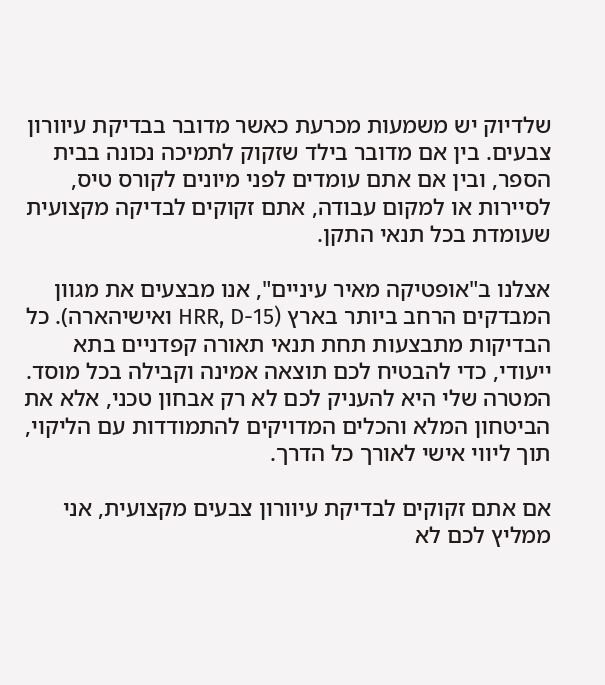שלדיוק יש משמעות מכרעת כאשר מדובר בבדיקת עיוורון צבעים. בין אם מדובר בילד שזקוק לתמיכה נכונה בבית הספר, ובין אם אתם עומדים לפני מיונים לקורס טיס, לסיירות או למקום עבודה, אתם זקוקים לבדיקה מקצועית שעומדת בכל תנאי התקן.

אצלנו ב"אופטיקה מאיר עיניים", אנו מבצעים את מגוון המבדקים הרחב ביותר בארץ (HRR, D-15 ואישיהארה). כל הבדיקות מתבצעות תחת תנאי תאורה קפדניים בתא ייעודי, כדי להבטיח לכם תוצאה אמינה וקבילה בכל מוסד. המטרה שלי היא להעניק לכם לא רק אבחון טכני, אלא את הביטחון המלא והכלים המדויקים להתמודדות עם הליקוי, תוך ליווי אישי לאורך כל הדרך.

אם אתם זקוקים לבדיקת עיוורון צבעים מקצועית, אני ממליץ לכם לא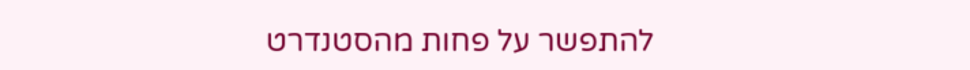להתפשר על פחות מהסטנדרט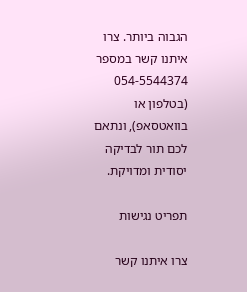הגבוה ביותר. צרו איתנו קשר במספר 054-5544374 (בטלפון או בוואטסאפ), ונתאם לכם תור לבדיקה יסודית ומדויקת.

תפריט נגישות

צרו איתנו קשר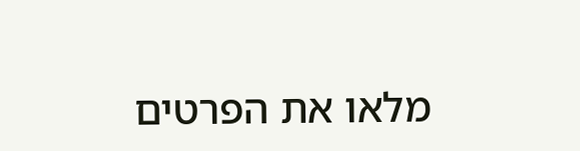מלאו את הפרטים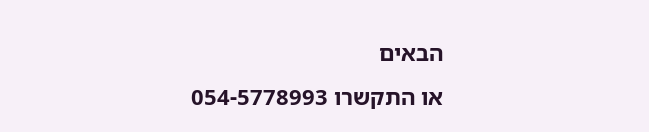הבאים
או התקשרו 054-5778993